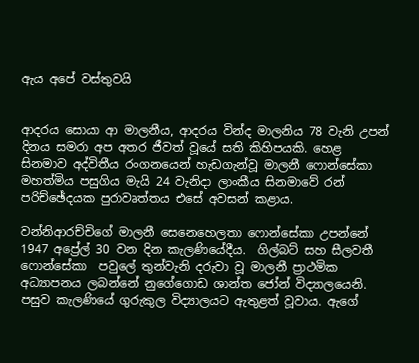ඇය අපේ වස්තුවයි


ආදරය සොයා ආ මාලනීය, ආදරය වින්ද මාලනිය 78 වැනි උපන් දිනය සමරා අප අතර ජීවත් වූයේ සති කිහිපයකි. හෙළ සිනමාව අද්විතීය රංගනයෙන් හැඩගැන්වූ මාලනී ෆොන්සේකා මහත්මිය පසුගිය මැයි 24 වැනිදා ලාංකීය සිනමාවේ රන් පරිච්ඡේදයක පුරාවෘත්තය එසේ අවසන් කළාය.

වන්නිආරච්චිගේ මාලනී සෙනෙහෙලතා ෆොන්සේකා උපන්නේ 1947 අප්‍රේල් 30 වන දින කැලණියේදීය.  ගිල්බට් සහ සීලවතී  ෆොන්සේකා  පවුලේ තුන්වැනි දරුවා වූ මාලනී ප්‍රාථමික අධ්‍යාපනය ලබන්නේ නුගේගොඩ ශාන්ත ජෝන් විද්‍යාලයෙනි. පසුව කැලණියේ ගුරුකුල විද්‍යාලයට ඇතුළත් වූවාය. ඇගේ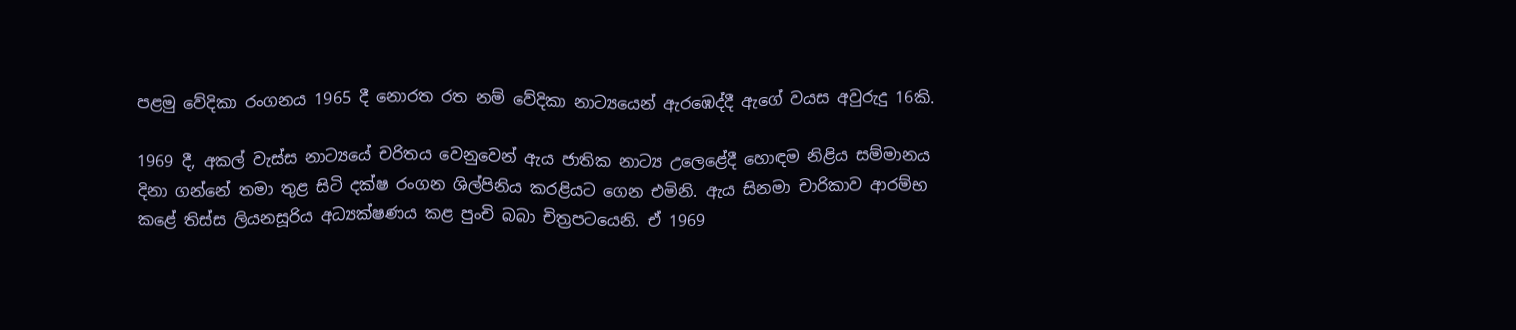පළමු වේදිකා රංගනය 1965 දී නොරත රත නම් වේදිකා නාට්‍යයෙන් ඇරඹෙද්දී ඇගේ වයස අවුරුදු 16කි.

1969 දී, අකල් වැස්ස නාට්‍යයේ චරිතය වෙනුවෙන් ඇය ජාතික නාට්‍ය උලෙළේදී හොඳම නිළිය සම්මානය දිනා ගන්නේ තමා තුළ සිටි දක්ෂ රංගන ශිල්පිනිය කරළියට ගෙන එමිනි. ඇය සිනමා චාරිකාව ආරම්භ කළේ තිස්ස ලියනසූරිය අධ්‍යක්ෂණය කළ පුංචි බබා චිත්‍රපටයෙනි. ඒ 1969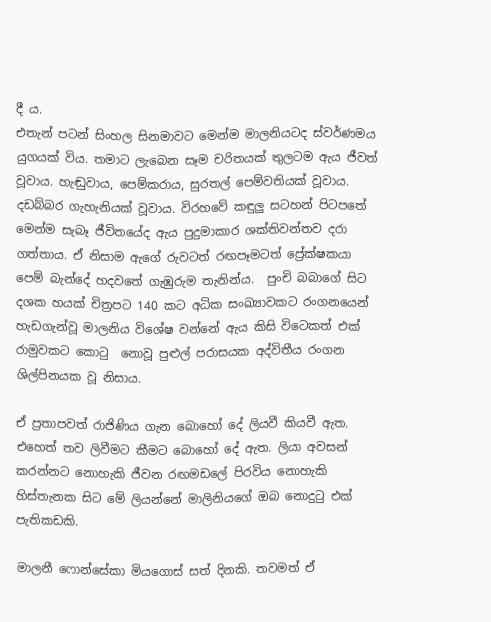දී ය.
එතැන් පටන් සිංහල සිනමාවට මෙන්ම මාලනියටද ස්වර්ණමය යුගයක් විය. තමාට ලැබෙන සෑම චරිතයක් තුලටම ඇය ජීවත් වූවාය. හැඬුවාය, පෙම්කරාය, සුරතල් පෙම්වතියක් වූවාය. දඩබ්බර ගැහැනියක් වූවාය. විරහවේ කඳුලු සටහන් පිටපතේ මෙන්ම සැබෑ ජීවිතයේද ඇය පුදුමාකාර ශක්තිවන්තව දරා ගත්තාය. ඒ නිසාම ඇගේ රුවටත් රඟපෑමටත් ප්‍රේක්ෂකයා පෙම් බැන්දේ හදවතේ ගැඹුරුම තැනින්ය.  පුංචි බබාගේ සිට දශක හයක් චිත්‍රපට 140 කට අධික සංඛ්‍යාවකට රංගනයෙන් හැඩගැන්වූ මාලනිය විශේෂ වන්නේ ඇය කිසි විටෙකත් එක් රාමුවකට කොටු  නොවූ පුළුල් පරාසයක අද්විතීය රංගන ශිල්පිනයක වූ නිසාය.

ඒ ප්‍රතාපවත් රාජිණිය ගැන බොහෝ දේ ලියවී කියවී ඇත. එහෙත් තව ලිවීමට කීමට බොහෝ දේ ඇත. ලියා අවසන් කරන්නට නොහැකි ජීවන රඟමඩලේ පිරවිය නොහැකි හිස්තැනක සිට මේ ලියන්නේ මාලිනියගේ ඔබ නොදුටු එක් පැතිකඩකි.

මාලනී ෆොන්සේකා මියගොස් සත් දිනකි. තවමත් ඒ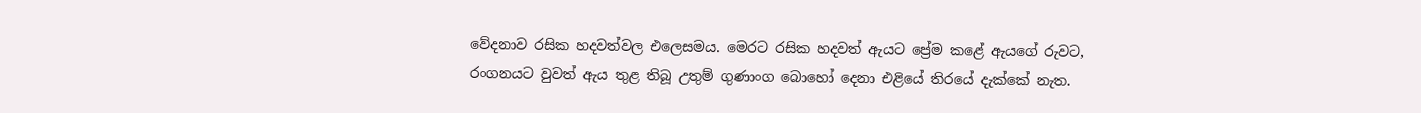වේදනාව රසික හදවත්වල එලෙසමය. මෙරට රසික හදවත් ඇයට ප්‍රේම කළේ ඇයගේ රුවට, රංගනයට වුවත් ඇය තුළ තිබූ උතුම් ගුණාංග බොහෝ දෙනා එළියේ තිරයේ දැක්කේ නැත.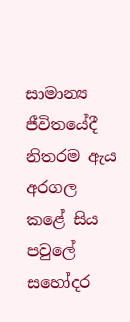සාමාන්‍ය ජීවිතයේදී නිතරම ඇය අරගල කළේ සිය පවුලේ සහෝදර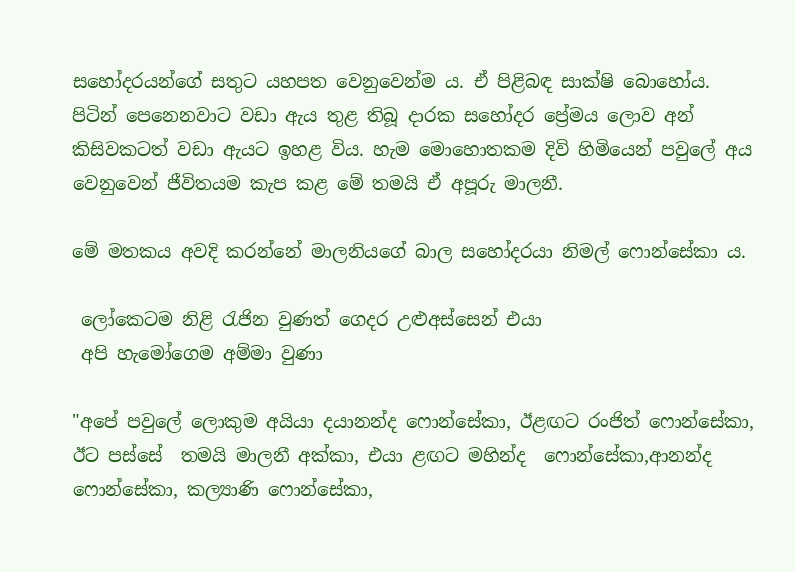සහෝදරයන්ගේ සතුට යහපත වෙනුවෙන්ම ය. ඒ පිළිබඳ සාක්ෂි බොහෝය. පිටින් පෙනෙනවාට වඩා ඇය තුළ තිබූ දාරක සහෝදර ප්‍රේමය ලොව අන් කිසිවකටත් වඩා ඇයට ඉහළ විය. හැම මොහොතකම දිවි හිමියෙන් පවුලේ අය වෙනුවෙන් ජීවිතයම කැප කළ මේ තමයි ඒ අපූරු මාලනී.

මේ මතකය අවදි කරන්නේ මාලනියගේ බාල සහෝදරයා නිමල් ෆොන්සේකා ය.

 ලෝකෙටම නිළි රැජින වුණත් ගෙදර උළුඅස්සෙන් එයා
 අපි හැමෝගෙම අම්මා වුණා

"අපේ පවුලේ ලොකුම අයියා දයානන්ද ෆොන්සේකා, ඊළඟට රංජිත් ෆොන්සේකා, ඊට පස්සේ  තමයි මාලනී අක්කා, එයා ළඟට මහින්ද  ෆොන්සේකා,ආනන්ද ෆොන්සේකා, කල්‍යාණි ෆොන්සේකා,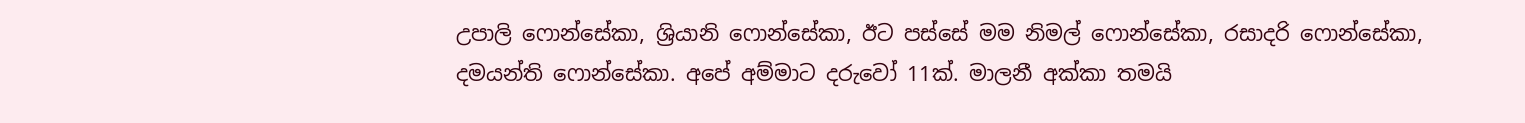උපාලි ෆොන්සේකා, ශ්‍රියානි ෆොන්සේකා, ඊට පස්සේ මම නිමල් ෆොන්සේකා, රසාදරි ෆොන්සේකා, දමයන්ති ෆොන්සේකා. අපේ අම්මාට දරුවෝ 11ක්. මාලනී අක්කා තමයි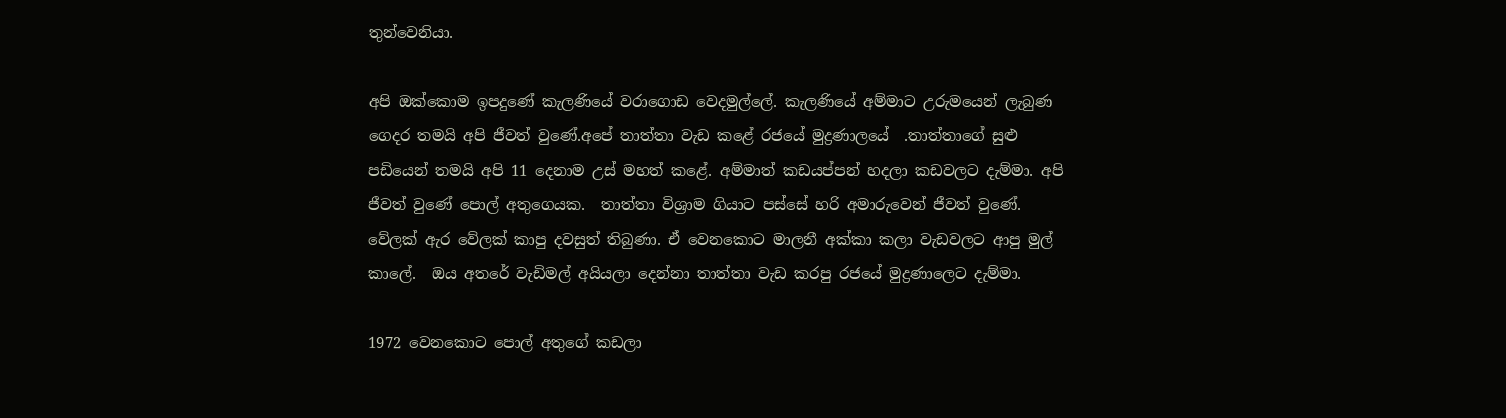තුන්වෙනියා.

අපි ඔක්කොම ඉපදුණේ කැලණියේ වරාගොඩ වෙදමුල්ලේ. කැලණියේ අම්මාට උරුමයෙන් ලැබුණ ගෙදර තමයි අපි ජීවත් වුණේ.අපේ තාත්තා වැඩ කළේ රජයේ මුද්‍රණාලයේ  .තාත්තාගේ සුළු පඩියෙන් තමයි අපි 11 දෙනාම උස් මහත් කළේ. අම්මාත් කඩයප්පන් හදලා කඩවලට දැම්මා. අපි  ජීවත් වුණේ පොල් අතුගෙයක.  තාත්තා විශ්‍රාම ගියාට පස්සේ හරි අමාරුවෙන් ජීවත් වුණේ. වේලක් ඇර වේලක් කාපු දවසුත් තිබුණා. ඒ වෙනකොට මාලනී අක්කා කලා වැඩවලට ආපු මුල් කාලේ.  ඔය අතරේ වැඩිමල් අයියලා දෙන්නා තාත්තා වැඩ කරපු රජයේ මුද්‍රණාලෙට දැම්මා.

1972 වෙනකොට පොල් අතුගේ කඩලා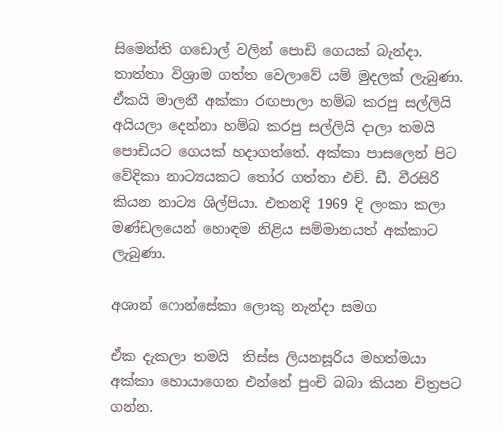සිමෙන්ති ගඩොල් වලින් පොඩි ගෙයක් බැන්දා. තාත්තා විශ්‍රාම ගත්ත වෙලාවේ යම් මුදලක් ලැබුණා. ඒකයි මාලනී අක්කා රඟපාලා හම්බ කරපු සල්ලියි අයියලා දෙන්නා හම්බ කරපු සල්ලියි දාලා තමයි පොඩියට ගෙයක් හදාගත්තේ. අක්කා පාසලෙන් පිට වේදිකා නාට්‍යයකට තෝර ගත්තා එච්. ඩී. වීරසිරි කියන නාට්‍ය ශිල්පියා. එතනදි 1969 දි ලංකා කලා මණ්ඩලයෙන් හොඳම නිළිය සම්මානයත් අක්කාට ලැබුණා.

අශාන් ෆොන්සේකා ලොකු නැන්දා සමග

ඒක දැකලා තමයි  තිස්ස ලියනසූරිය මහත්මයා අක්කා හොයාගෙන එන්නේ පුංචි බබා කියන චිත්‍රපට  ගන්න.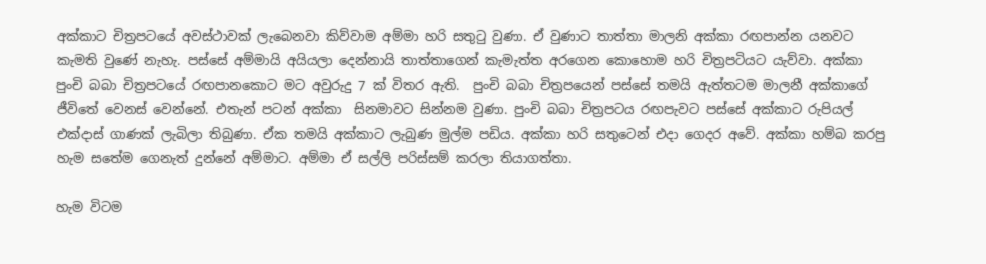අක්කාට චිත්‍රපටයේ අවස්ථාවක් ලැබෙනවා කිව්වාම අම්මා හරි සතුටු වුණා. ඒ වුණාට තාත්තා මාලනි අක්කා රඟපාන්න යනවට කැමති වුණේ නැහැ. පස්සේ අම්මායි අයියලා දෙන්නායි තාත්තාගෙන් කැමැත්ත අරගෙන කොහොම හරි චිත්‍රපටියට යැව්වා. අක්කා පුංචි බබා චිත්‍රපටයේ රඟපානකොට මට අවුරුදු 7 ක් විතර ඇති.  පුංචි බබා චිත්‍රපයෙන් පස්සේ තමයි ඇත්තටම මාලනී අක්කාගේ ජීවිතේ වෙනස් වෙන්නේ. එතැන් පටන් අක්කා  සිනමාවට සින්නම වුණා. පුංචි බබා චිත්‍රපටය රඟපැවට පස්සේ අක්කාට රුපියල් එක්දාස් ගාණක් ලැබිලා තිබුණා. ඒක තමයි අක්කාට ලැබුණ මුල්ම පඩිය. අක්කා හරි සතුටෙන් එදා ගෙදර අවේ. අක්කා හම්බ කරපු හැම සතේම ගෙනැත් දුන්නේ අම්මාට. අම්මා ඒ සල්ලි පරිස්සම් කරලා තියාගත්තා.

හැම විටම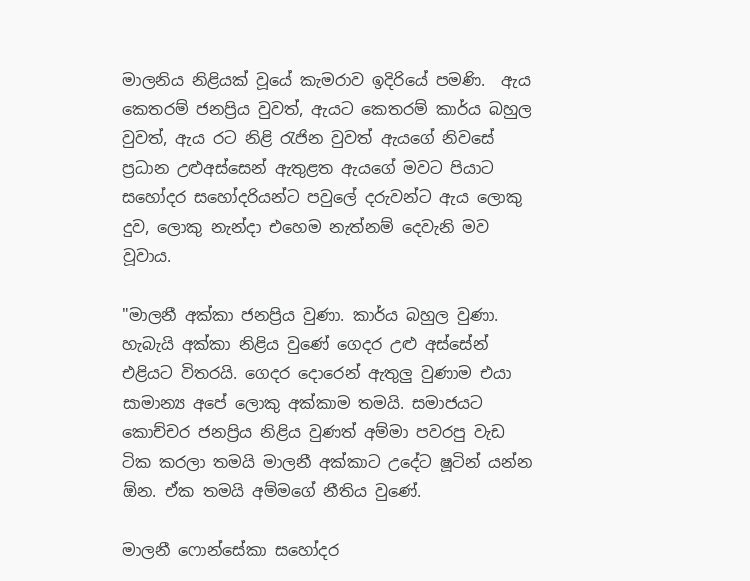මාලනිය නිළියක් වූයේ කැමරාව ඉදිරියේ පමණි.  ඇය කෙතරම් ජනප්‍රිය වුවත්, ඇයට කෙතරම් කාර්ය බහුල වුවත්, ඇය රට නිළි රැජින වුවත් ඇයගේ නිවසේ ප්‍රධාන උළුඅස්සෙන් ඇතුළත ඇයගේ මවට පියාට සහෝදර සහෝදරියන්ට පවුලේ දරුවන්ට ඇය ලොකු දුව, ලොකු නැන්දා එහෙම නැත්නම් දෙවැනි මව වූවාය.

"මාලනී අක්කා ජනප්‍රිය වුණා. කාර්ය බහුල වුණා. හැබැයි අක්කා නිළිය වුණේ ගෙදර උළු අස්සේන් එළියට විතරයි. ගෙදර දොරෙන් ඇතුලු වුණාම එයා සාමාන්‍ය අපේ ලොකු අක්කාම තමයි. සමාජයට කොච්චර ජනප්‍රිය නිළිය වුණත් අම්මා පවරපු වැඩ ටික කරලා තමයි මාලනී අක්කාට උදේට ෂූටින් යන්න ඕන. ඒක තමයි අම්මගේ නීතිය වුණේ.

මාලනී ෆොන්සේකා සහෝදර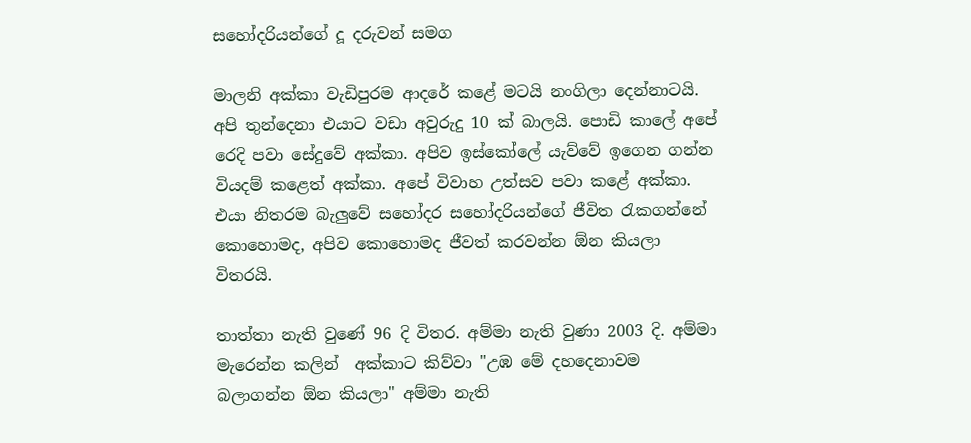සහෝදරියන්ගේ දූ දරුවන් සමග

මාලනි අක්කා වැඩිපුරම ආදරේ කළේ මටයි නංගිලා දෙන්නාටයි. අපි තුන්දෙනා එයාට වඩා අවුරුදු 10 ක් බාලයි. පොඩි කාලේ අපේ රෙදි පවා සේදුවේ අක්කා. අපිව ඉස්කෝලේ යැව්වේ ඉගෙන ගන්න වියදම් කළෙත් අක්කා. අපේ විවාහ උත්සව පවා කළේ අක්කා. එයා නිතරම බැලුවේ සහෝදර සහෝදරියන්ගේ ජීවිත රැකගන්නේ කොහොමද, අපිව කොහොමද ජීවත් කරවන්න ඕන කියලා විතරයි.

තාත්තා නැති වුණේ 96 දි විතර. අම්මා නැති වුණා 2003 දි. අම්මා මැරෙන්න කලින්  අක්කාට කිව්වා "උඹ මේ දහදෙනාවම බලාගන්න ඕන කියලා" අම්මා නැති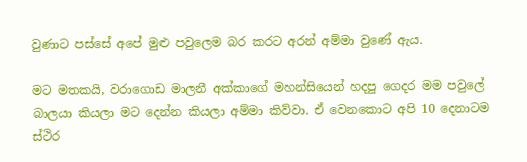වුණාට පස්සේ අපේ මුළු පවුලෙම බර කරට අරන් අම්මා වුණේ ඇය.

මට මතකයි, වරාගොඩ මාලනී අක්කාගේ මහන්සියෙන් හදපු ගෙදර මම පවුලේ බාලයා කියලා මට දෙන්න කියලා අම්මා කිව්වා. ඒ වෙනකොට අපි 10 දෙනාටම ස්ථිර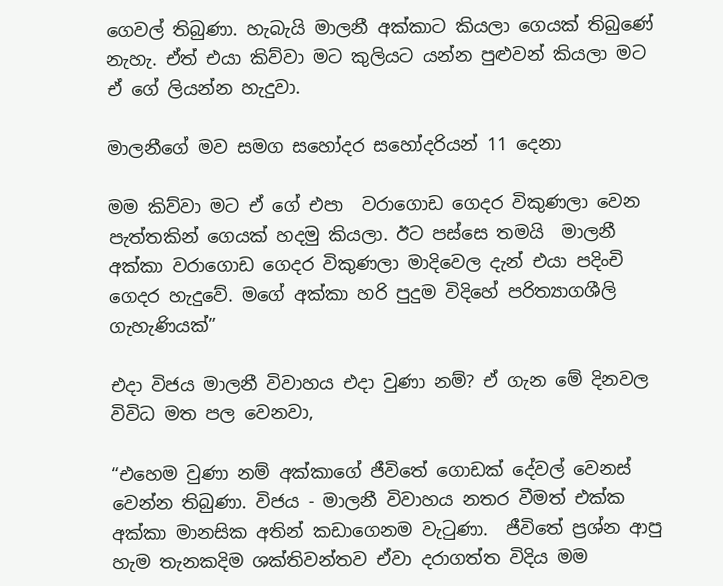ගෙවල් තිබුණා. හැබැයි මාලනී අක්කාට කියලා ගෙයක් තිබුණේ නැහැ. ඒත් එයා කිව්වා මට කුලියට යන්න පුළුවන් කියලා මට ඒ ගේ ලියන්න හැදුවා.

මාලනීගේ මව සමග සහෝදර සහෝදරියන් 11 දෙනා

මම කිව්වා මට ඒ ගේ එපා  වරාගොඩ ගෙදර විකුණලා වෙන පැත්තකින් ගෙයක් හදමු කියලා. ඊට පස්සෙ තමයි  මාලනී අක්කා වරාගොඩ ගෙදර විකුණලා මාදිවෙල දැන් එයා පදිංචි ගෙදර හැදුවේ. මගේ අක්කා හරි පුදුම විදිහේ පරිත්‍යාගශීලි ගැහැණියක්”

එදා විජය මාලනී විවාහය එදා වුණා නම්? ඒ ගැන මේ දිනවල විවිධ මත පල වෙනවා,

“එහෙම වුණා නම් අක්කාගේ ජීවිතේ ගොඩක් දේවල් වෙනස් වෙන්න තිබුණා. විජය - මාලනී විවාහය නතර වීමත් එක්ක අක්කා මානසික අතින් කඩාගෙනම වැටුණා.  ජීවිතේ ප්‍රශ්න ආපු හැම තැනකදිම ශක්තිවන්තව ඒවා දරාගත්ත විදිය මම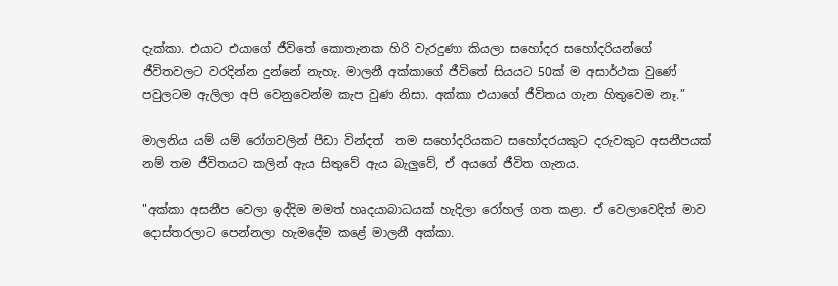දැක්කා. එයාට එයාගේ ජීවිතේ කොතැනක හිරි වැරදුණා කියලා සහෝදර සහෝදරියන්ගේ ජීවිතවලට වරදින්න දුන්නේ නැහැ. මාලනී අක්කාගේ ජීවිතේ සියයට 50ක් ම අසාර්ථක වුණේ පවුලටම ඇලිලා අපි වෙනුවෙන්ම කැප වුණ නිසා. අක්කා එයාගේ ජීවිතය ගැන හිතුවෙම නෑ.”

මාලනිය යම් යම් රෝගවලින් පීඩා වින්දත්  තම සහෝදරියකට සහෝදරයකුට දරුවකුට අසනීපයක් නම් තම ජීවිතයට කලින් ඇය සිතුවේ ඇය බැලුවේ, ඒ අයගේ ජීවිත ගැනය.

"අක්කා අසනීප වෙලා ඉද්දිම මමත් හෘදයාබාධයක් හැදිලා රෝහල් ගත කළා. ඒ වෙලාවෙදිත් මාව දොස්තරලාට පෙන්නලා හැමදේම කළේ මාලනී අක්කා.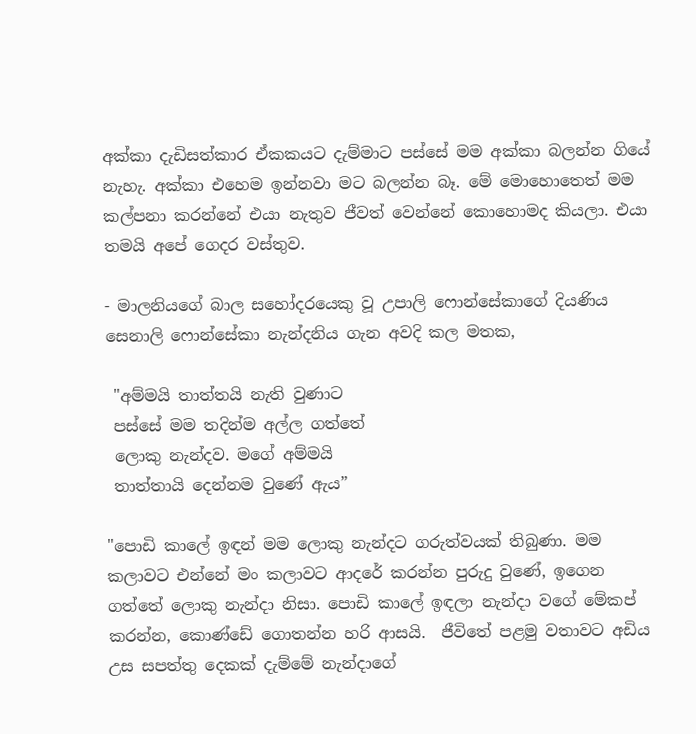අක්කා දැඩිසත්කාර ඒකකයට දැම්මාට පස්සේ මම අක්කා බලන්න ගියේ නැහැ. අක්කා එහෙම ඉන්නවා මට බලන්න බෑ. මේ මොහොතෙත් මම කල්පනා කරන්නේ එයා නැතුව ජීවත් වෙන්නේ කොහොමද කියලා. එයා තමයි අපේ ගෙදර වස්තුව.

- මාලනියගේ බාල සහෝදරයෙකු වූ උපාලි ෆොන්සේකාගේ දියණිය සෙනාලි ෆොන්සේකා නැන්දනිය ගැන අවදි කල මතක,

 "අම්මයි තාත්තයි නැති වුණාට
 පස්සේ මම තදින්ම අල්ල ගත්තේ
 ලොකු නැන්දව. මගේ අම්මයි
 තාත්තායි දෙන්නම වුණේ ඇය”

"පොඩි කාලේ ඉඳන් මම ලොකු නැන්දට ගරුත්වයක් තිබුණා. මම කලාවට එන්නේ මං කලාවට ආදරේ කරන්න පුරුදු වුණේ, ඉගෙන ගත්තේ ලොකු නැන්දා නිසා. පොඩි කාලේ ඉඳලා නැන්දා වගේ මේකප් කරන්න, කොණ්ඩේ ගොතන්න හරි ආසයි.  ජීවිතේ පළමු වතාවට අඩිය උස සපත්තු දෙකක් දැම්මේ නැන්දාගේ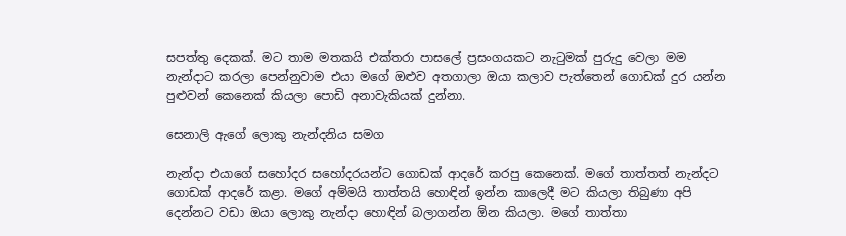සපත්තු දෙකක්. මට තාම මතකයි එක්තරා පාසලේ ප්‍රසංගයකට නැටුමක් පුරුදු වෙලා මම නැන්දාට කරලා පෙන්නුවාම එයා මගේ ඔළුව අතගාලා ඔයා කලාව පැත්තෙන් ගොඩක් දුර යන්න පුළුවන් කෙනෙක් කියලා පොඩි අනාවැකියක් දුන්නා.

සෙනාලි ඇගේ ලොකු නැන්දනිය සමග

නැන්දා එයාගේ සහෝදර සහෝදරයන්ට ගොඩක් ආදරේ කරපු කෙනෙක්. මගේ තාත්තත් නැන්දට ගොඩක් ආදරේ කළා. මගේ අම්මයි තාත්තයි හොඳින් ඉන්න කාලෙදී මට කියලා තිබුණා අපි දෙන්නට වඩා ඔයා ලොකු නැන්දා හොඳින් බලාගන්න ඕන කියලා. මගේ තාත්තා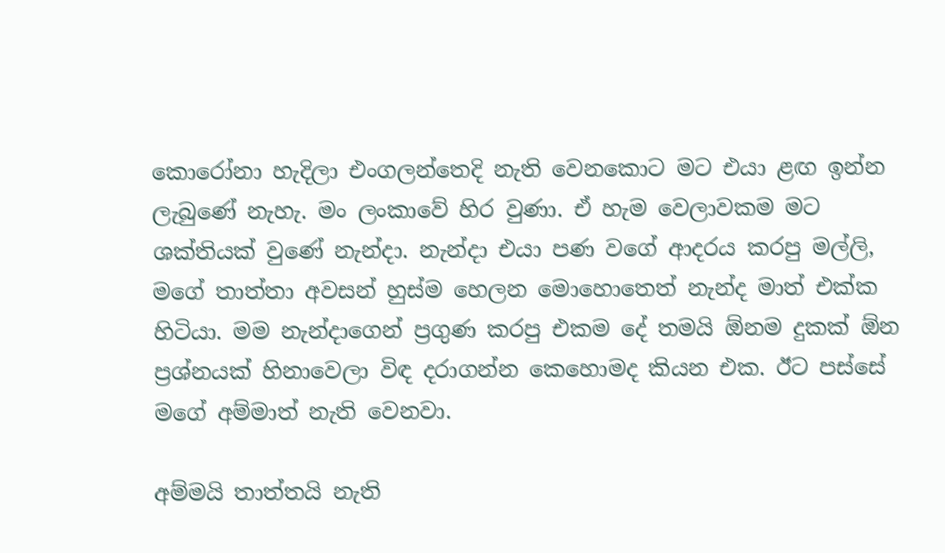කොරෝනා හැදිලා එංගලන්තෙදි නැති වෙනකොට මට එයා ළඟ ඉන්න ලැබුණේ නැහැ. මං ලංකාවේ හිර වුණා. ඒ හැම වෙලාවකම මට ශක්තියක් වුණේ නැන්දා. නැන්දා එයා පණ වගේ ආදරය කරපු මල්ලි, මගේ තාත්තා අවසන් හුස්ම හෙලන මොහොතෙත් නැන්ද මාත් එක්ක හිටියා. මම නැන්දාගෙන් ප්‍රගුණ කරපු එකම දේ තමයි ඕනම දුකක් ඕන ප්‍රශ්නයක් හිනාවෙලා විඳ දරාගන්න කෙහොමද කියන එක. ඊට පස්සේ මගේ අම්මාත් නැති වෙනවා.

අම්මයි තාත්තයි නැති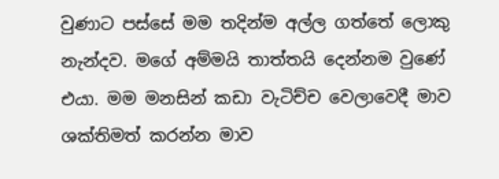වුණාට පස්සේ මම තදින්ම අල්ල ගත්තේ ලොකු නැන්දව. මගේ අම්මයි තාත්තයි දෙන්නම වුණේ එයා. මම මනසින් කඩා වැටිච්ච වෙලාවෙදී මාව ශක්තිමත් කරන්න මාව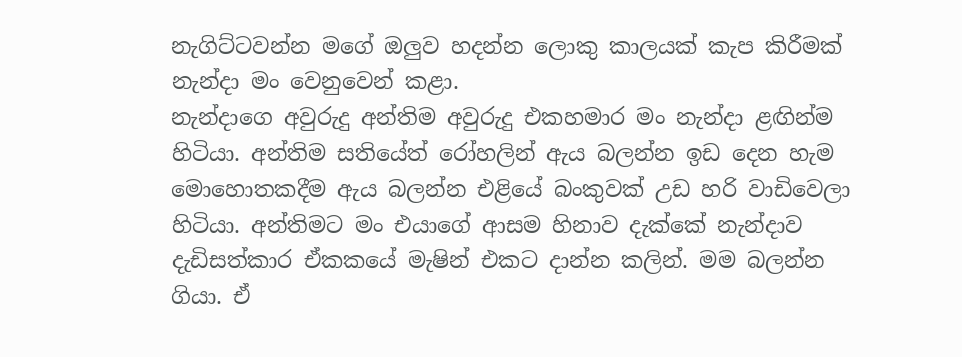නැගිට්ටවන්න මගේ ඔලුව හදන්න ලොකු කාලයක් කැප කිරීමක් නැන්දා මං වෙනුවෙන් කළා.
නැන්දාගෙ අවුරුදු අන්තිම අවුරුදු එකහමාර මං නැන්දා ළඟින්ම හිටියා. අන්තිම සතියේත් රෝහලින් ඇය බලන්න ඉඩ දෙන හැම මොහොතකදීම ඇය බලන්න එළියේ බංකුවක් උඩ හරි වාඩිවෙලා හිටියා. අන්තිමට මං එයාගේ ආසම හිනාව දැක්කේ නැන්දාව දැඩිසත්කාර ඒකකයේ මැෂින් එකට දාන්න කලින්. මම බලන්න ගියා. ඒ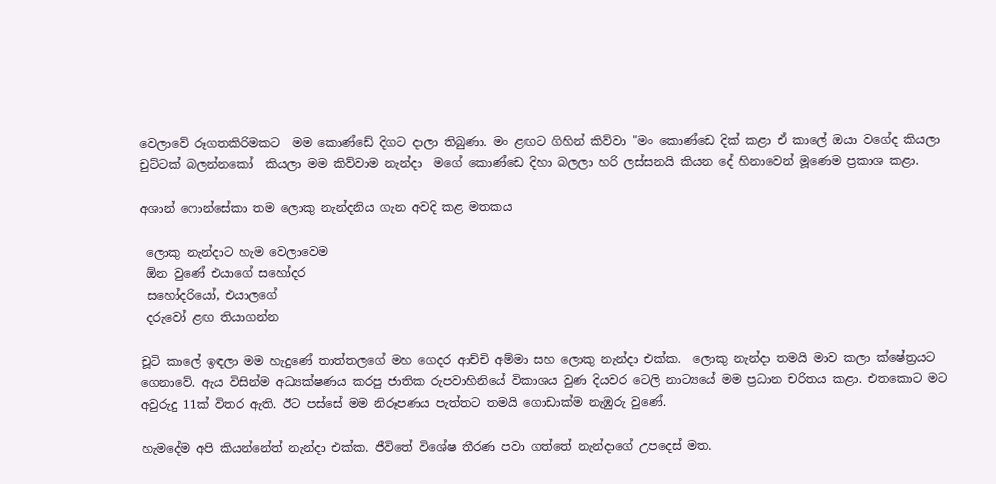වෙලාවේ රූගතකිරිමකට  මම කොණ්ඩේ දිගට දාලා තිබුණා. මං ළඟට ගිහින් කිව්වා "මං කොණ්ඩෙ දික් කළා ඒ කාලේ ඔයා වගේද කියලා චුට්ටක් බලන්නකෝ  කියලා මම කිව්වාම නැන්දා  මගේ කොණ්ඩෙ දිහා බලලා හරි ලස්සනයි කියන දේ හිනාවෙන් මූණෙම ප්‍රකාශ කළා.

අශාන් ෆොන්සේකා තම ලොකු නැන්දනිය ගැන අවදි කළ මතකය

 ලොකු නැන්දාට හැම වෙලාවෙම
 ඕන වුණේ එයාගේ සහෝදර
 සහෝදරියෝ, එයාලගේ
 දරුවෝ ළඟ තියාගන්න

චූටි කාලේ ඉඳලා මම හැදුණේ තාත්තලගේ මහ ගෙදර ආච්චි අම්මා සහ ලොකු නැන්දා එක්ක.  ලොකු නැන්දා තමයි මාව කලා ක්ෂේත්‍රයට ගෙනාවේ. ඇය විසින්ම අධ්‍යක්ෂණය කරපු ජාතික රුපවාහිනියේ විකාශය වුණ දියවර ටෙලි නාට්‍යයේ මම ප්‍රධාන චරිතය කළා. එතකොට මට අවුරුදු 11ක් විතර ඇති. ඊට පස්සේ මම නිරූපණය පැත්තට තමයි ගොඩාක්ම නැඹුරු වුණේ.

හැමදේම අපි කියන්නේත් නැන්දා එක්ක. ජීවිතේ විශේෂ තීරණ පවා ගත්තේ නැන්දාගේ උපදෙස් මත.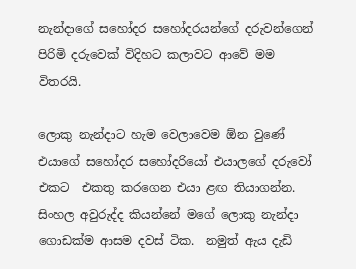නැන්දාගේ සහෝදර සහෝදරයන්ගේ දරුවන්ගෙන් පිරිමි දරුවෙක් විදිහට කලාවට ආවේ මම විතරයි.

ලොකු නැන්දාට හැම වෙලාවෙම ඕන වුණේ එයාගේ සහෝදර සහෝදරියෝ එයාලගේ දරුවෝ එකට  එකතු කරගෙන එයා ළඟ තියාගන්න.  සිංහල අවුරුද්ද කියන්නේ මගේ ලොකු නැන්දා ගොඩක්ම ආසම දවස් ටික.  නමුත් ඇය දැඩි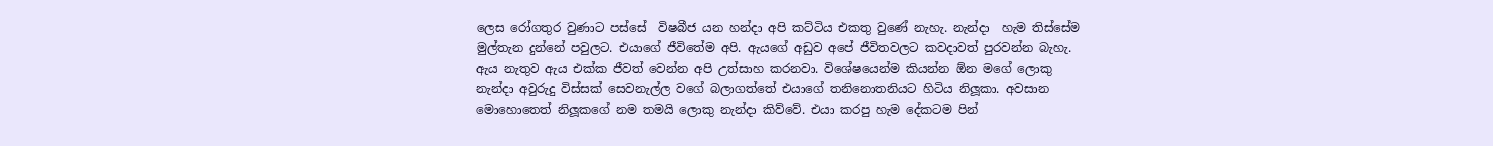ලෙස රෝගතුර වුණාට පස්සේ  විෂබීජ යන හන්දා අපි කට්ටිය එකතු වුණේ නැහැ. නැන්දා  හැම තිස්සේම මුල්තැන දුන්නේ පවුලට. එයාගේ ජීවිතේම අපි. ඇයගේ අඩුව අපේ ජීවිතවලට කවදාවත් පුරවන්න බැහැ. ඇය නැතුව ඇය එක්ක ජීවත් වෙන්න අපි උත්සාහ කරනවා. විශේෂයෙන්ම කියන්න ඕන මගේ ලොකු නැන්දා අවුරුදු විස්සක් සෙවනැල්ල වගේ බලාගත්තේ එයාගේ තනිනොතනියට හිටිය නිලූකා. අවසාන මොහොතෙත් නිලූකගේ නම තමයි ලොකු නැන්දා කිව්වේ. එයා කරපු හැම දේකටම පින්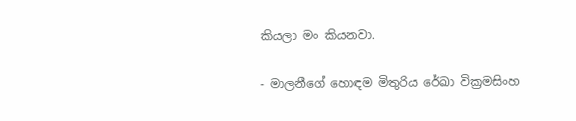කියලා මං කියනවා.

- මාලනීගේ හොඳම මිතුරිය රේඛා වික්‍රමසිංහ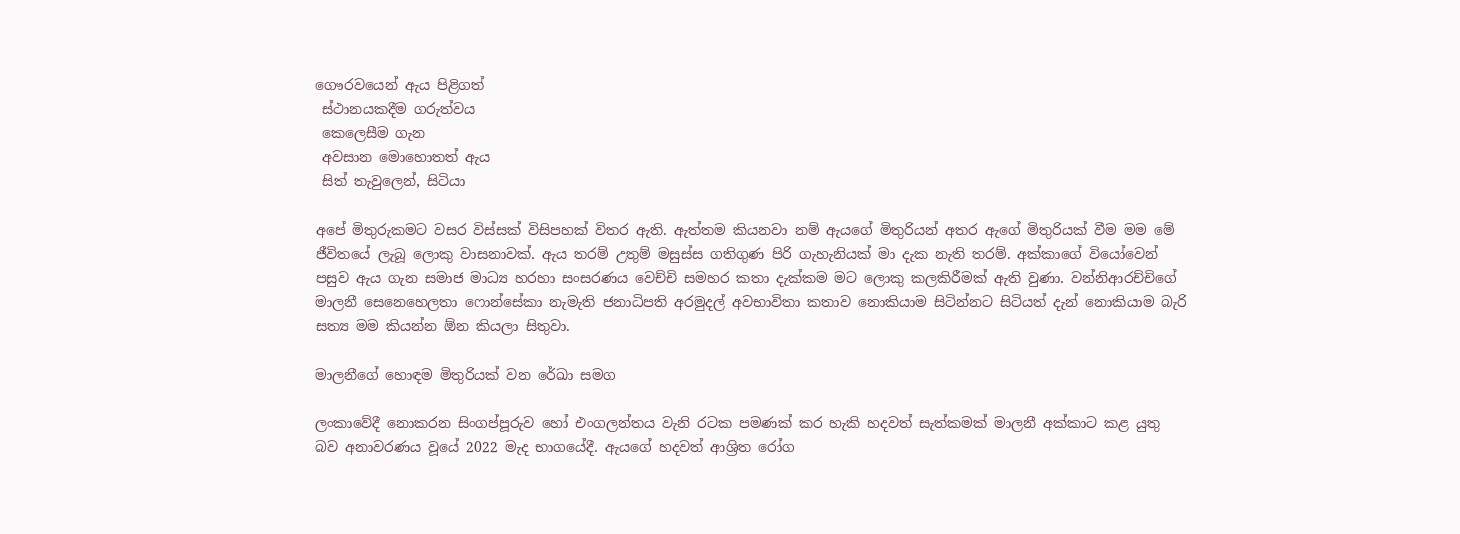ගෞරවයෙන් ඇය පිළිගත්
 ස්ථානයකදීම ගරුත්වය
 කෙලෙසීම ගැන
 අවසාන මොහොතත් ඇය
 සිත් තැවුලෙන්, සිටියා

අපේ මිතුරුකමට වසර විස්සක් විසිපහක් විතර ඇති. ඇත්තම කියනවා නම් ඇයගේ මිතුරියන් අතර ඇගේ මිතුරියක් වීම මම මේ ජීවිතයේ ලැබූ ලොකු වාසනාවක්. ඇය තරම් උතුම් මසුස්ස ගතිගුණ පිරි ගැහැනියක් මා දැක නැති තරම්. අක්කාගේ වියෝවෙන් පසුව ඇය ගැන සමාජ මාධ්‍ය හරහා සංසරණය වෙච්චි සමහර කතා දැක්කම මට ලොකු කලකිරීමක් ඇති වුණා. වන්නිආරච්චිගේ මාලනී සෙනෙහෙලතා ෆොන්සේකා නැමැති ජනාධිපති අරමුදල් අවභාවිතා කතාව නොකියාම සිටින්නට සිටියත් දැන් නොකියාම බැරි සත්‍ය මම කියන්න ඕන කියලා සිතුවා.

මාලනීගේ හොඳම මිතුරියක් වන රේඛා සමග

ලංකාවේදී නොකරන සිංගප්පූරුව හෝ එංගලන්තය වැනි රටක පමණක් කර හැකි හදවත් සැත්කමක් මාලනී අක්කාට කළ යුතු බව අනාවරණය වූයේ 2022 මැද භාගයේදී. ඇයගේ හදවත් ආශ්‍රිත රෝග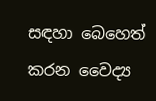සඳහා බෙහෙත් කරන වෛද්‍ය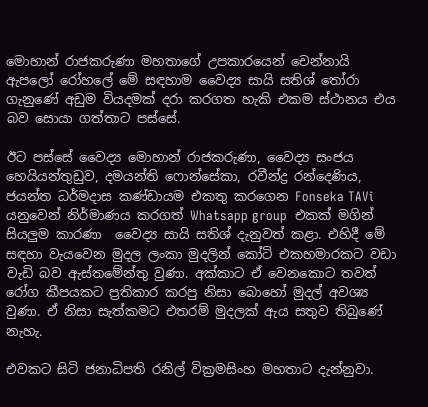මොහාන් රාජකරුණා මහතාගේ උපකාරයෙන් චෙන්නායි ඇපලෝ රෝහලේ මේ සඳහාම වෛද්‍ය සායි සතිශ් තෝරා ගැනුණේ අඩුම වියදමක් දරා කරගත හැකි එකම ස්ථානය එය බව සොයා ගත්තාට පස්සේ.

ඊට පස්සේ වෛද්‍ය මොහාන් රාජකරුණා, වෛද්‍ය සංජය හෙයියන්තුඩුව, දමයන්ති ෆොන්සේකා, රවීන්ද්‍ර රන්දෙණිය, ජයන්ත ධර්මදාස කණ්ඩායම එකතු කරගෙන Fonseka TAVi යනුවෙන් නිර්මාණය කරගත් Whatsapp group  එකක් මගින් සියලුම කාරණා  වෛද්‍ය සායි සතිශ් දැනුවත් කළා. එහිදී මේ සඳහා වැයවෙන මුදල ලංකා මුදලින් කෝටි එකහමාරකට වඩා වැඩි බව ඇස්තමේන්තු වුණා. අක්කාට ඒ වෙනකොට තවත් රෝග කීපයකට ප්‍රතිකාර කරපු නිසා බොහෝ මුදල් අවශ්‍ය වුණා. ඒ නිසා සැත්කමට එතරම් මුදලක් ඇය සතුව තිබුණේ නැහැ.

එවකට සිටි ජනාධිපති රනිල් වික්‍රමසිංහ මහතාට දැන්නුවා.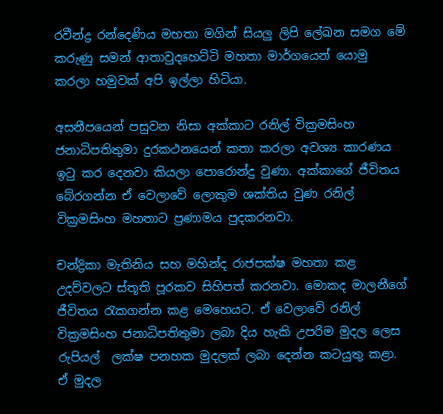රවීන්ද්‍ර රන්දෙණිය මහතා මගින් සියලු ලිපි ලේඛන සමග මේ කරුණු සමන් ආතාවුදහෙට්ටි මහතා මාර්ගයෙන් යොමු කරලා හමුවක් අපි ඉල්ලා හිටියා.

අසනීපයෙන් පසුවන නිසා අක්කාට රනිල් වික්‍රමසිංහ ජනාධිපතිතුමා දුරකථනයෙන් කතා කරලා අවශ්‍ය කාරණය ඉටු කර දෙනවා කියලා පොරොන්දු වුණා. අක්කාගේ ජීවිතය බේරගන්න ඒ වෙලාවේ ලොකුම ශක්තිය වුණ රනිල් වික්‍රමසිංහ මහතාට ප්‍රණාමය පුදකරනවා.

චන්ද්‍රිකා මැතිනිය සහ මහින්ද රාජපක්ෂ මහතා කළ උදව්වලට ස්තූති පූරකව සිහිපත් කරනවා. මොකද මාලනීගේ ජීවිතය රැකගන්න කළ මෙහෙයට. ඒ වෙලාවේ රනිල් වික්‍රමසිංහ ජනාධිපතිතුමා ලබා දිය හැකි උපරිම මුදල ලෙස රුපියල්  ලක්ෂ පනහක මුදලක් ලබා දෙන්න කටයුතු කළා. ඒ මුදල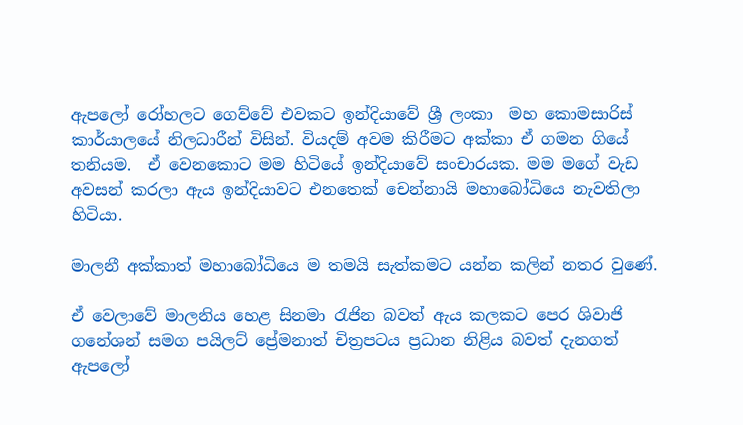ඇපලෝ රෝහලට ගෙව්වේ එවකට ඉන්දියාවේ ශ්‍රී ලංකා  මහ කොමසාරිස් කාර්යාලයේ නිලධාරීන් විසින්. වියදම් අවම කිරීමට අක්කා ඒ ගමන ගියේ  තනියම.  ඒ වෙනකොට මම හිටියේ ඉන්දියාවේ සංචාරයක. මම මගේ වැඩ අවසන් කරලා ඇය ඉන්දියාවට එනතෙක් චෙන්නායි මහාබෝධියෙ නැවතිලා හිටියා.

මාලනී අක්කාත් මහාබෝධියෙ ම තමයි සැත්කමට යන්න කලින් නතර වුණේ.

ඒ වෙලාවේ මාලනිය හෙළ සිනමා රැජින බවත් ඇය කලකට පෙර ශිවාජි ගනේශන් සමග පයිලට් ප්‍රේමනාත් චිත්‍රපටය ප්‍රධාන නිළිය බවත් දැනගත් ඇපලෝ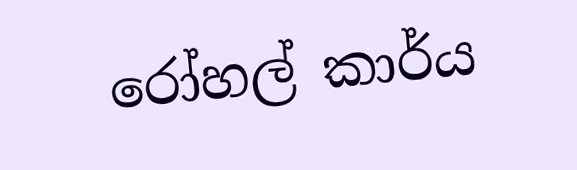රෝහල් කාර්ය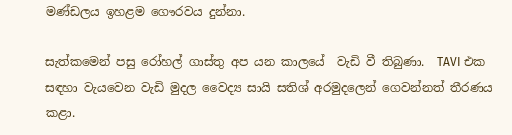මණ්‍ඩලය ඉහළම ගෞරවය දුන්නා.

සැත්කමෙන් පසු රෝහල් ගාස්තු අප යන කාලයේ  වැඩි වී තිබුණා.  TAVI එක සඳහා වැයවෙන වැඩි මුදල වෛද්‍ය සායි සතිශ් අරමුදලෙන් ගෙවන්නත් තීරණය කළා.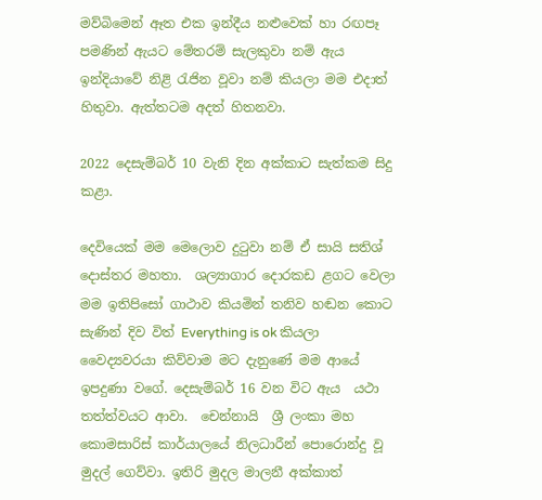මව්බිමෙන් ඈත එක ඉන්දීය නළුවෙක් හා රඟපෑ පමණින් ඇයට මේතරම් සැලකුවා නම් ඇය ඉන්දියාවේ නිළි රැජින වූවා නම් කියලා මම එදාත් හිතුවා. ඇත්තටම අදත් හිතනවා.

2022 දෙසැම්බර් 10 වැනි දින අක්කාට සැත්කම සිදු කළා.

දෙවියෙක් මම මෙලොව දුටුවා නම් ඒ සායි සතිශ් දොස්තර මහතා.  ශල්‍යාගාර දොරකඩ ළගට වෙලා මම ඉතිපිසෝ ගාථාව කියමින් තනිව හඬන කොට සැණින් දිව විත් Everything is ok කියලා වෛද්‍යවරයා කිව්වාම මට දැනුණේ මම ආයේ ඉපදුණා වගේ. දෙසැම්බර් 16 වන විට ඇය  යථා තත්ත්වයට ආවා.  චෙන්නායි  ශ්‍රී ලංකා මහ කොමසාරිස් කාර්යාලයේ නිලධාරීන් පොරොන්දු වූ මුදල් ගෙව්වා. ඉතිරි මුදල මාලනී අක්කාත්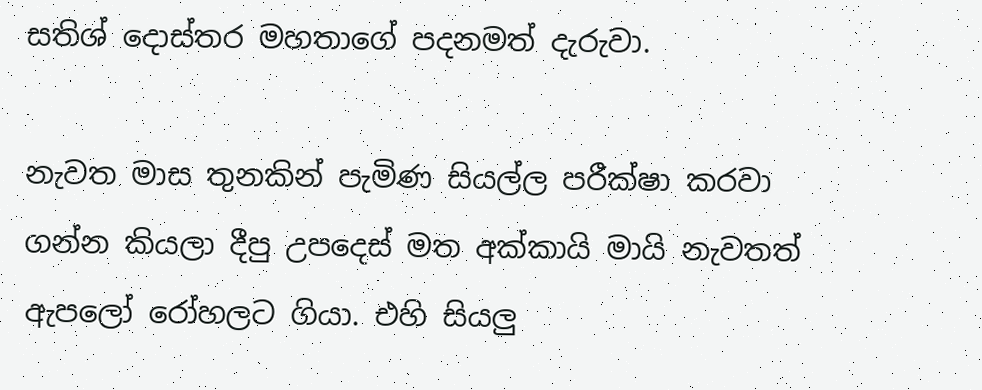සතිශ් දොස්තර මහතාගේ පදනමත් දැරුවා.

නැවත මාස තුනකින් පැමිණ සියල්ල පරීක්ෂා කරවා ගන්න කියලා දීපු උපදෙස් මත අක්කායි මායි නැවතත් ඇපලෝ රෝහලට ගියා. එහි සියලු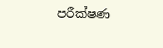පරීක්ෂණ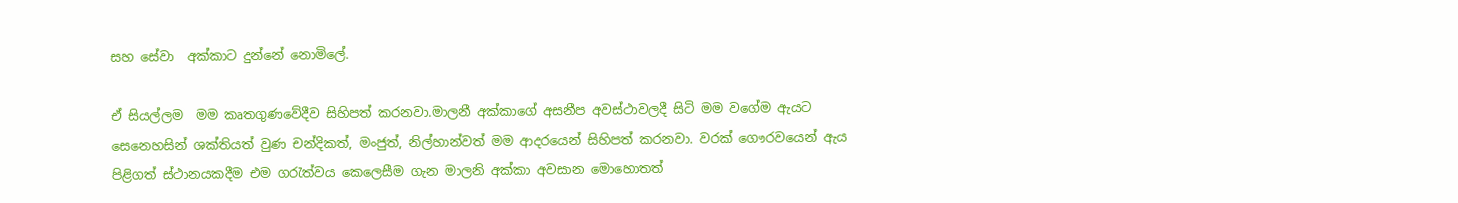සහ සේවා  අක්කාට දුන්නේ නොමිලේ.

ඒ සියල්ලම  මම කෘතගුණවේදීව සිහිපත් කරනවා.මාලනී අක්කාගේ අසනීප අවස්ථාවලදී සිටි මම වගේම ඇයට සෙනෙහසින් ශක්තියත් වුණ චන්දිකත්, මංජුත්, නිල්හාන්වත් මම ආදරයෙන් සිහිපත් කරනවා. වරක් ගෞරවයෙන් ඇය පිළිගත් ස්ථානයකදීම එම ගරැත්වය කෙලෙසීම ගැන මාලනි අක්කා අවසාන මොහොතත්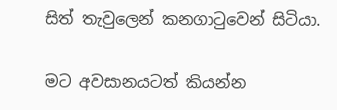සිත් තැවුලෙන් කනගාටුවෙන් සිටියා.

මට අවසානයටත් කියන්න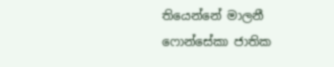තියෙන්නේ මාලනී ෆොන්සේකා ජාතික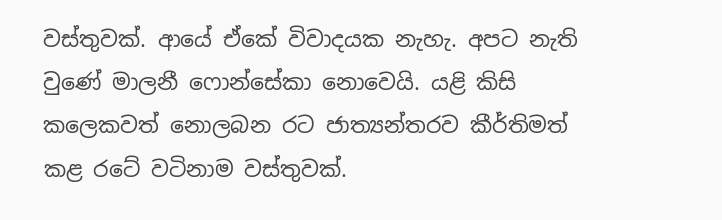වස්තුවක්. ආයේ ඒකේ විවාදයක නැහැ. අපට නැති වුණේ මාලනී ෆොන්සේකා නොවෙයි. යළි කිසි කලෙකවත් නොලබන රට ජාත්‍යන්තරව කීර්තිමත් කළ රටේ වටිනාම වස්තුවක්.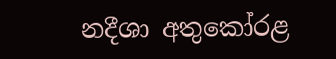නදීශා අතුකෝරළ